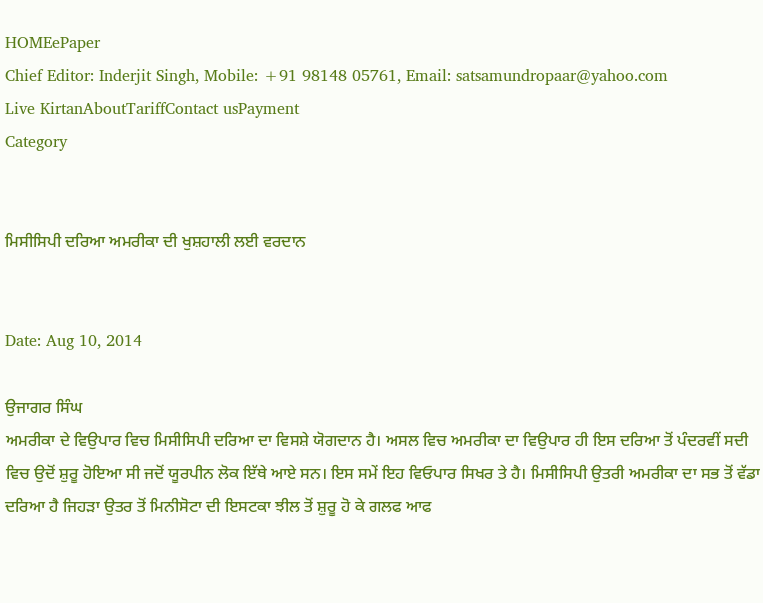HOMEePaper
Chief Editor: Inderjit Singh, Mobile: +91 98148 05761, Email: satsamundropaar@yahoo.com
Live KirtanAboutTariffContact usPayment
Category


ਮਿਸੀਸਿਪੀ ਦਰਿਆ ਅਮਰੀਕਾ ਦੀ ਖੁਸ਼ਹਾਲੀ ਲਈ ਵਰਦਾਨ


Date: Aug 10, 2014

ਉਜਾਗਰ ਸਿੰਘ
ਅਮਰੀਕਾ ਦੇ ਵਿਉਪਾਰ ਵਿਚ ਮਿਸੀਸਿਪੀ ਦਰਿਆ ਦਾ ਵਿਸਸ਼ੇ ਯੋਗਦਾਨ ਹੈ। ਅਸਲ ਵਿਚ ਅਮਰੀਕਾ ਦਾ ਵਿਉਪਾਰ ਹੀ ਇਸ ਦਰਿਆ ਤੋਂ ਪੰਦਰਵੀਂ ਸਦੀ ਵਿਚ ਉਦੋਂ ਸ਼ੁਰੂ ਹੋਇਆ ਸੀ ਜਦੋਂ ਯੂਰਪੀਨ ਲੋਕ ਇੱਥੇ ਆਏ ਸਨ। ਇਸ ਸਮੇਂ ਇਹ ਵਿਓਪਾਰ ਸਿਖਰ ਤੇ ਹੈ। ਮਿਸੀਸਿਪੀ ਉਤਰੀ ਅਮਰੀਕਾ ਦਾ ਸਭ ਤੋਂ ਵੱਡਾ ਦਰਿਆ ਹੈ ਜਿਹੜਾ ਉਤਰ ਤੋਂ ਮਿਨੀਸੋਟਾ ਦੀ ਇਸਟਕਾ ਝੀਲ ਤੋਂ ਸ਼ੁਰੂ ਹੋ ਕੇ ਗਲਫ ਆਫ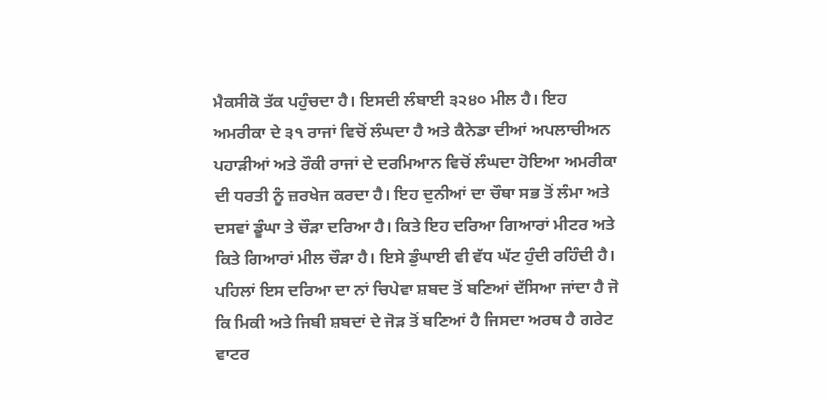ਮੈਕਸੀਕੋ ਤੱਕ ਪਹੁੰਚਦਾ ਹੈ। ਇਸਦੀ ਲੰਬਾਈ ੩੨੪੦ ਮੀਲ ਹੈ। ਇਹ ਅਮਰੀਕਾ ਦੇ ੩੧ ਰਾਜਾਂ ਵਿਚੋਂ ਲੰਘਦਾ ਹੈ ਅਤੇ ਕੈਨੇਡਾ ਦੀਆਂ ਅਪਲਾਚੀਅਨ ਪਹਾੜੀਆਂ ਅਤੇ ਰੌਕੀ ਰਾਜਾਂ ਦੇ ਦਰਮਿਆਨ ਵਿਚੋਂ ਲੰਘਦਾ ਹੋਇਆ ਅਮਰੀਕਾ ਦੀ ਧਰਤੀ ਨੂੰ ਜ਼ਰਖੇਜ ਕਰਦਾ ਹੈ। ਇਹ ਦੁਨੀਆਂ ਦਾ ਚੌਥਾ ਸਭ ਤੋਂ ਲੰਮਾ ਅਤੇ ਦਸਵਾਂ ਡੂੰਘਾ ਤੇ ਚੌੜਾ ਦਰਿਆ ਹੈ। ਕਿਤੇ ਇਹ ਦਰਿਆ ਗਿਆਰਾਂ ਮੀਟਰ ਅਤੇ ਕਿਤੇ ਗਿਆਰਾਂ ਮੀਲ ਚੌੜਾ ਹੈ। ਇਸੇ ਡੁੰਘਾਈ ਵੀ ਵੱਧ ਘੱਟ ਹੁੰਦੀ ਰਹਿੰਦੀ ਹੈ। ਪਹਿਲਾਂ ਇਸ ਦਰਿਆ ਦਾ ਨਾਂ ਚਿਪੇਵਾ ਸ਼ਬਦ ਤੋਂ ਬਣਿਆਂ ਦੱਸਿਆ ਜਾਂਦਾ ਹੈ ਜੋ ਕਿ ਮਿਕੀ ਅਤੇ ਜਿਬੀ ਸ਼ਬਦਾਂ ਦੇ ਜੋੜ ਤੋਂ ਬਣਿਆਂ ਹੈ ਜਿਸਦਾ ਅਰਥ ਹੈ ਗਰੇਟ ਵਾਟਰ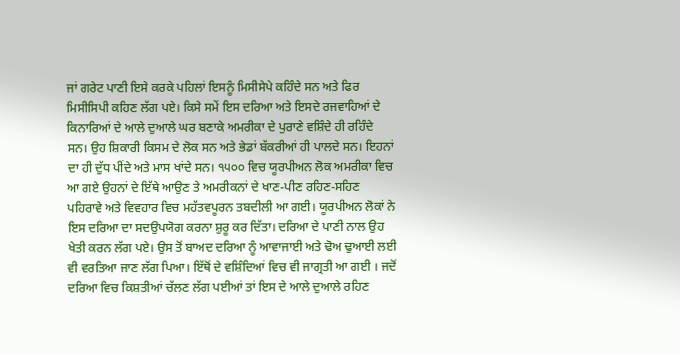ਜਾਂ ਗਰੇਟ ਪਾਣੀ ਇਸੇ ਕਰਕੇ ਪਹਿਲਾਂ ਇਸਨੂੰ ਮਿਸੀਸੇਪੇ ਕਹਿੰਦੇ ਸਨ ਅਤੇ ਫਿਰ ਮਿਸੀਸਿਪੀ ਕਹਿਣ ਲੱਗ ਪਏ। ਕਿਸੇ ਸਮੇਂ ਇਸ ਦਰਿਆ ਅਤੇ ਇਸਦੇ ਰਜਵਾਹਿਆਂ ਦੇ ਕਿਨਾਰਿਆਂ ਦੇ ਆਲੇ ਦੁਆਲੇ ਘਰ ਬਣਾਕੇ ਅਮਰੀਕਾ ਦੇ ਪੁਰਾਣੇ ਵਸ਼ਿੰਦੇ ਹੀ ਰਹਿੰਦੇ ਸਨ। ਉਹ ਸ਼ਿਕਾਰੀ ਕਿਸਮ ਦੇ ਲੋਕ ਸਨ ਅਤੇ ਭੇਡਾਂ ਬੱਕਰੀਆਂ ਹੀ ਪਾਲਦੇ ਸਨ। ਇਹਨਾਂ ਦਾ ਹੀ ਦੁੱਧ ਪੀਂਦੇ ਅਤੇ ਮਾਸ ਖਾਂਦੇ ਸਨ। ੧੫੦੦ ਵਿਚ ਯੂਰਪੀਅਨ ਲੋਕ ਅਮਰੀਕਾ ਵਿਚ ਆ ਗਏ ਉਹਨਾਂ ਦੇ ਇੱਥੇ ਆਉਣ ਤੇ ਅਮਰੀਕਨਾਂ ਦੇ ਖਾਣ-ਪੀਣ ਰਹਿਣ-ਸਹਿਣ ਪਹਿਰਾਵੇ ਅਤੇ ਵਿਵਹਾਰ ਵਿਚ ਮਹੱਤਵਪੂਰਨ ਤਬਦੀਲੀ ਆ ਗਈ। ਯੂਰਪੀਅਨ ਲੋਕਾਂ ਨੇ ਇਸ ਦਰਿਆ ਦਾ ਸਦਉਪਯੋਗ ਕਰਨਾ ਸ਼ੁਰੂ ਕਰ ਦਿੱਤਾ। ਦਰਿਆ ਦੇ ਪਾਣੀ ਨਾਲ ਉਹ ਖੇਤੀ ਕਰਨ ਲੱਗ ਪਏ। ਉਸ ਤੋਂ ਬਾਅਦ ਦਰਿਆ ਨੂੰ ਆਵਾਜਾਈ ਅਤੇ ਢੋਅ ਢੁਆਈ ਲਈ ਵੀ ਵਰਤਿਆ ਜਾਣ ਲੱਗ ਪਿਆ। ਇੱਥੋਂ ਦੇ ਵਸ਼ਿੰਦਿਆਂ ਵਿਚ ਵੀ ਜਾਗ੍ਰਤੀ ਆ ਗਈ । ਜਦੋਂ ਦਰਿਆ ਵਿਚ ਕਿਸ਼ਤੀਆਂ ਚੱਲਣ ਲੱਗ ਪਈਆਂ ਤਾਂ ਇਸ ਦੇ ਆਲੇ ਦੁਆਲੇ ਰਹਿਣ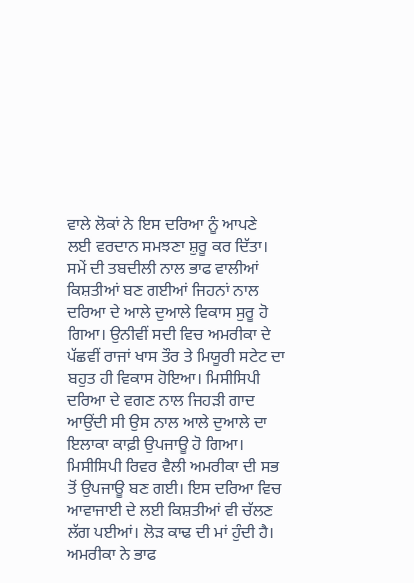ਵਾਲੇ ਲੋਕਾਂ ਨੇ ਇਸ ਦਰਿਆ ਨੂੰ ਆਪਣੇ ਲਈ ਵਰਦਾਨ ਸਮਝਣਾ ਸ਼ੁਰੂ ਕਰ ਦਿੱਤਾ। ਸਮੇਂ ਦੀ ਤਬਦੀਲੀ ਨਾਲ ਭਾਫ ਵਾਲੀਆਂ ਕਿਸ਼ਤੀਆਂ ਬਣ ਗਈਆਂ ਜਿਹਨਾਂ ਨਾਲ ਦਰਿਆ ਦੇ ਆਲੇ ਦੁਆਲੇ ਵਿਕਾਸ ਸੁਰੂ ਹੋ ਗਿਆ। ਉਨੀਵੀਂ ਸਦੀ ਵਿਚ ਅਮਰੀਕਾ ਦੇ ਪੱਛਵੀਂ ਰਾਜਾਂ ਖਾਸ ਤੌਰ ਤੇ ਮਿਯੂਰੀ ਸਟੇਟ ਦਾ ਬਹੁਤ ਹੀ ਵਿਕਾਸ ਹੋਇਆ। ਮਿਸੀਸਿਪੀ ਦਰਿਆ ਦੇ ਵਗਣ ਨਾਲ ਜਿਹੜੀ ਗਾਦ ਆਉਂਦੀ ਸੀ ਉਸ ਨਾਲ ਆਲੇ ਦੁਆਲੇ ਦਾ ਇਲਾਕਾ ਕਾਫ਼ੀ ਉਪਜਾਊ ਹੋ ਗਿਆ। ਮਿਸੀਸਿਪੀ ਰਿਵਰ ਵੈਲੀ ਅਮਰੀਕਾ ਦੀ ਸਭ ਤੋਂ ਉਪਜਾਊ ਬਣ ਗਈ। ਇਸ ਦਰਿਆ ਵਿਚ ਆਵਾਜਾਈ ਦੇ ਲਈ ਕਿਸ਼ਤੀਆਂ ਵੀ ਚੱਲਣ ਲੱਗ ਪਈਆਂ। ਲੋੜ ਕਾਢ ਦੀ ਮਾਂ ਹੁੰਦੀ ਹੈ। ਅਮਰੀਕਾ ਨੇ ਭਾਫ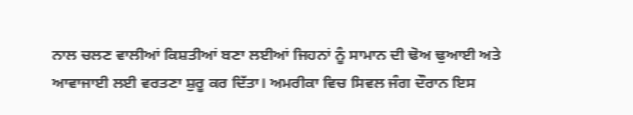ਨਾਲ ਚਲਣ ਵਾਲੀਆਂ ਕਿਸ਼ਤੀਆਂ ਬਣਾ ਲਈਆਂ ਜਿਹਨਾਂ ਨੂੰ ਸਾਮਾਨ ਦੀ ਢੋਅ ਢੁਆਈ ਅਤੇ ਆਵਾਜਾਈ ਲਈ ਵਰਤਣਾ ਸ਼ੁਰੂ ਕਰ ਦਿੱਤਾ। ਅਮਰੀਕਾ ਵਿਚ ਸਿਵਲ ਜੰਗ ਦੌਰਾਨ ਇਸ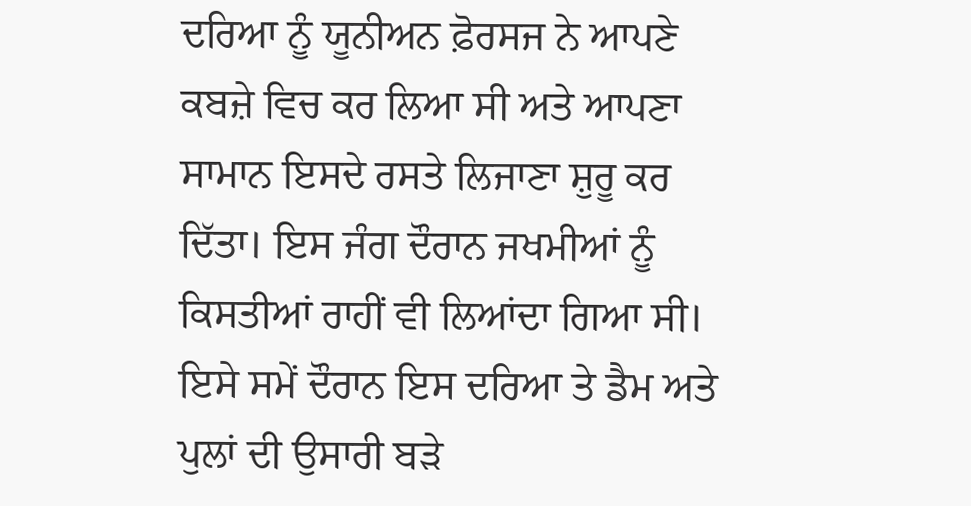ਦਰਿਆ ਨੂੰ ਯੂਨੀਅਨ ਫ਼ੋਰਸਜ ਨੇ ਆਪਣੇ ਕਬਜ਼ੇ ਵਿਚ ਕਰ ਲਿਆ ਸੀ ਅਤੇ ਆਪਣਾ ਸਾਮਾਨ ਇਸਦੇ ਰਸਤੇ ਲਿਜਾਣਾ ਸ਼ੁਰੂ ਕਰ ਦਿੱਤਾ। ਇਸ ਜੰਗ ਦੌਰਾਨ ਜਖਮੀਆਂ ਨੂੰ ਕਿਸਤੀਆਂ ਰਾਹੀਂ ਵੀ ਲਿਆਂਦਾ ਗਿਆ ਸੀ। ਇਸੇ ਸਮੇਂ ਦੌਰਾਨ ਇਸ ਦਰਿਆ ਤੇ ਡੈਮ ਅਤੇ ਪੁਲਾਂ ਦੀ ਉਸਾਰੀ ਬੜੇ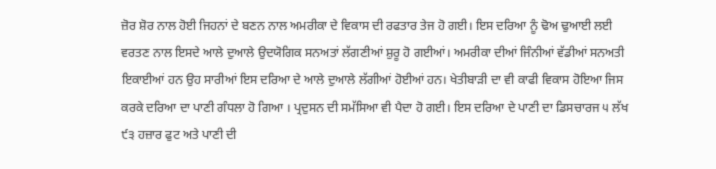ਜ਼ੋਰ ਸ਼ੋਰ ਨਾਲ ਹੋਈ ਜਿਹਨਾਂ ਦੇ ਬਣਨ ਨਾਲ ਅਮਰੀਕਾ ਦੇ ਵਿਕਾਸ ਦੀ ਰਫਤਾਰ ਤੇਜ ਹੋ ਗਈ। ਇਸ ਦਰਿਆ ਨੂੰ ਢੋਅ ਢੁਆਈ ਲਈ ਵਰਤਣ ਨਾਲ ਇਸਦੇ ਆਲੇ ਦੁਆਲੇ ਉਦਯੋਗਿਕ ਸਨਅਤਾਂ ਲੱਗਣੀਆਂ ਸ਼ੁਰੂ ਹੋ ਗਈਆਂ। ਅਮਰੀਕਾ ਦੀਆਂ ਜਿੰਨੀਆਂ ਵੱਡੀਆਂ ਸਨਅਤੀ ਇਕਾਈਆਂ ਹਨ ਉਹ ਸਾਰੀਆਂ ਇਸ ਦਰਿਆ ਦੇ ਆਲੇ ਦੁਆਲੇ ਲੱਗੀਆਂ ਹੋਈਆਂ ਹਨ। ਖੇਤੀਬਾੜੀ ਦਾ ਵੀ ਕਾਫੀ ਵਿਕਾਸ ਹੋਇਆ ਜਿਸ ਕਰਕੇ ਦਰਿਆ ਦਾ ਪਾਣੀ ਗੰਧਲਾ ਹੋ ਗਿਆ । ਪ੍ਰਦੁਸਨ ਦੀ ਸਮੱਸਿਆ ਵੀ ਪੈਦਾ ਹੋ ਗਈ। ਇਸ ਦਰਿਆ ਦੇ ਪਾਣੀ ਦਾ ਡਿਸਚਾਰਜ ੫ ਲੱਖ ੯੩ ਹਜ਼ਾਰ ਫੁਟ ਅਤੇ ਪਾਣੀ ਦੀ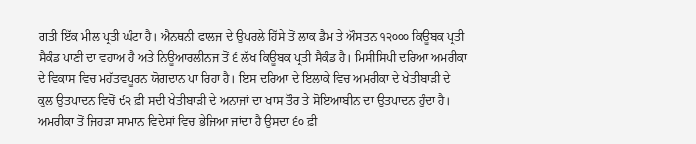ਗਤੀ ਇੱਕ ਮੀਲ ਪ੍ਰਤੀ ਘੰਟਾ ਹੈ। ਐਨਥਨੀ ਫਾਲਜ ਦੇ ਉਪਰਲੇ ਹਿੱਸੇ ਤੋਂ ਲਾਕ ਡੈਮ ਤੇ ਔਸਤਨ ੧੨੦੦੦ ਕਿਊਬਕ ਪ੍ਰਤੀ ਸੈਕੰਡ ਪਾਣੀ ਦਾ ਵਹਾਅ ਹੈ ਅਤੇ ਨਿਊਆਰਲੀਨਜ ਤੋਂ ੬ ਲੱਖ ਕਿਊਬਕ ਪ੍ਰਤੀ ਸੈਕੰਡ ਹੈ। ਮਿਸੀਸਿਪੀ ਦਰਿਆ ਅਮਰੀਕਾ ਦੇ ਵਿਕਾਸ ਵਿਚ ਮਹੱਤਵਪੂਰਨ ਯੋਗਦਾਨ ਪਾ ਰਿਹਾ ਹੈ। ਇਸ ਦਰਿਆ ਦੇ ਇਲਾਕੇ ਵਿਚ ਅਮਰੀਕਾ ਦੇ ਖੇਤੀਬਾੜੀ ਦੇ ਕੁਲ ਉਤਪਾਦਨ ਵਿਚੋਂ ੯੨ ਫ਼ੀ ਸਦੀ ਖੇਤੀਬਾੜੀ ਦੇ ਅਨਾਜਾਂ ਦਾ ਖਾਸ ਤੌਰ ਤੇ ਸੋਇਆਬੀਨ ਦਾ ਉਤਪਾਦਨ ਹੁੰਦਾ ਹੈ। ਅਮਰੀਕਾ ਤੋਂ ਜਿਹੜਾ ਸਾਮਾਨ ਵਿਦੇਸਾਂ ਵਿਚ ਭੇਜਿਆ ਜਾਂਦਾ ਹੈ ਉਸਦਾ ੬੦ ਫ਼ੀ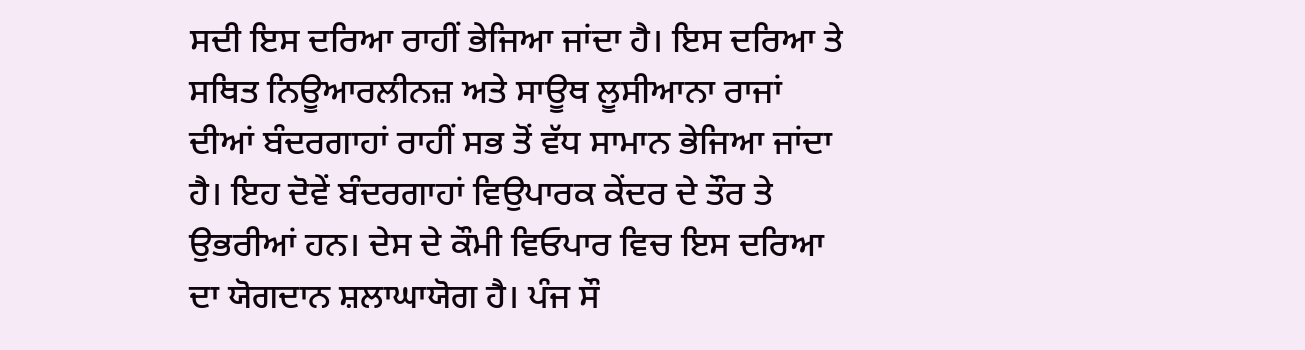ਸਦੀ ਇਸ ਦਰਿਆ ਰਾਹੀਂ ਭੇਜਿਆ ਜਾਂਦਾ ਹੈ। ਇਸ ਦਰਿਆ ਤੇ ਸਥਿਤ ਨਿਊਆਰਲੀਨਜ਼ ਅਤੇ ਸਾਊਥ ਲੂਸੀਆਨਾ ਰਾਜਾਂ ਦੀਆਂ ਬੰਦਰਗਾਹਾਂ ਰਾਹੀਂ ਸਭ ਤੋਂ ਵੱਧ ਸਾਮਾਨ ਭੇਜਿਆ ਜਾਂਦਾ ਹੈ। ਇਹ ਦੋਵੇਂ ਬੰਦਰਗਾਹਾਂ ਵਿਉਪਾਰਕ ਕੇਂਦਰ ਦੇ ਤੌਰ ਤੇ ਉਭਰੀਆਂ ਹਨ। ਦੇਸ ਦੇ ਕੌਮੀ ਵਿਓਪਾਰ ਵਿਚ ਇਸ ਦਰਿਆ ਦਾ ਯੋਗਦਾਨ ਸ਼ਲਾਘਾਯੋਗ ਹੈ। ਪੰਜ ਸੌ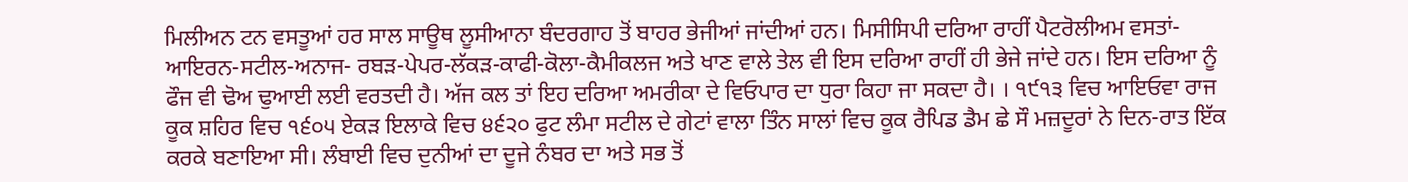ਮਿਲੀਅਨ ਟਨ ਵਸਤੂਆਂ ਹਰ ਸਾਲ ਸਾਊਥ ਲੂਸੀਆਨਾ ਬੰਦਰਗਾਹ ਤੋਂ ਬਾਹਰ ਭੇਜੀਆਂ ਜਾਂਦੀਆਂ ਹਨ। ਮਿਸੀਸਿਪੀ ਦਰਿਆ ਰਾਹੀਂ ਪੈਟਰੋਲੀਅਮ ਵਸਤਾਂ-ਆਇਰਨ-ਸਟੀਲ-ਅਨਾਜ- ਰਬੜ-ਪੇਪਰ-ਲੱਕੜ-ਕਾਫੀ-ਕੋਲਾ-ਕੈਮੀਕਲਜ ਅਤੇ ਖਾਣ ਵਾਲੇ ਤੇਲ ਵੀ ਇਸ ਦਰਿਆ ਰਾਹੀਂ ਹੀ ਭੇਜੇ ਜਾਂਦੇ ਹਨ। ਇਸ ਦਰਿਆ ਨੂੰ ਫੌਜ ਵੀ ਢੋਅ ਢੁਆਈ ਲਈ ਵਰਤਦੀ ਹੈ। ਅੱਜ ਕਲ ਤਾਂ ਇਹ ਦਰਿਆ ਅਮਰੀਕਾ ਦੇ ਵਿਓਪਾਰ ਦਾ ਧੁਰਾ ਕਿਹਾ ਜਾ ਸਕਦਾ ਹੈ। । ੧੯੧੩ ਵਿਚ ਆਇਓਵਾ ਰਾਜ ਕੂਕ ਸ਼ਹਿਰ ਵਿਚ ੧੬੦੫ ਏਕੜ ਇਲਾਕੇ ਵਿਚ ੪੬੨੦ ਫੁਟ ਲੰਮਾ ਸਟੀਲ ਦੇ ਗੇਟਾਂ ਵਾਲਾ ਤਿੰਨ ਸਾਲਾਂ ਵਿਚ ਕੂਕ ਰੈਪਿਡ ਡੈਮ ਛੇ ਸੌ ਮਜ਼ਦੂਰਾਂ ਨੇ ਦਿਨ-ਰਾਤ ਇੱਕ ਕਰਕੇ ਬਣਾਇਆ ਸੀ। ਲੰਬਾਈ ਵਿਚ ਦੁਨੀਆਂ ਦਾ ਦੂਜੇ ਨੰਬਰ ਦਾ ਅਤੇ ਸਭ ਤੋਂ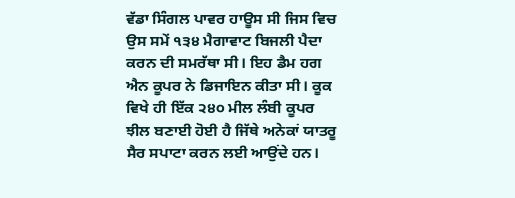ਵੱਡਾ ਸਿੰਗਲ ਪਾਵਰ ਹਾਊਸ ਸੀ ਜਿਸ ਵਿਚ ਉਸ ਸਮੇਂ ੧੩੪ ਮੈਗਾਵਾਟ ਬਿਜਲੀ ਪੈਦਾ ਕਰਨ ਦੀ ਸਮਰੱਥਾ ਸੀ। ਇਹ ਡੈਮ ਹਗ ਐਨ ਕੂਪਰ ਨੇ ਡਿਜਾਇਨ ਕੀਤਾ ਸੀ। ਕੂਕ ਵਿਖੇ ਹੀ ਇੱਕ ੨੪੦ ਮੀਲ ਲੰਬੀ ਕੂਪਰ ਝੀਲ ਬਣਾਈ ਹੋਈ ਹੈ ਜਿੱਥੇ ਅਨੇਕਾਂ ਯਾਤਰੂ ਸੈਰ ਸਪਾਟਾ ਕਰਨ ਲਈ ਆਉਂਦੇ ਹਨ।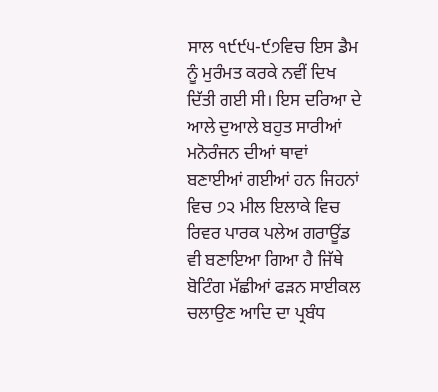ਸਾਲ ੧੯੯੫-੯੭ਵਿਚ ਇਸ ਡੈਮ ਨੂੰ ਮੁਰੰਮਤ ਕਰਕੇ ਨਵੀਂ ਦਿਖ ਦਿੱਤੀ ਗਈ ਸੀ। ਇਸ ਦਰਿਆ ਦੇ ਆਲੇ ਦੁਆਲੇ ਬਹੁਤ ਸਾਰੀਆਂ ਮਨੋਰੰਜਨ ਦੀਆਂ ਥਾਵਾਂ ਬਣਾਈਆਂ ਗਈਆਂ ਹਨ ਜਿਹਨਾਂ ਵਿਚ ੭੨ ਮੀਲ ਇਲਾਕੇ ਵਿਚ ਰਿਵਰ ਪਾਰਕ ਪਲੇਅ ਗਰਾਊਂਡ ਵੀ ਬਣਾਇਆ ਗਿਆ ਹੈ ਜਿੱਥੇ ਬੋਟਿੰਗ ਮੱਛੀਆਂ ਫੜਨ ਸਾਈਕਲ ਚਲਾਉਣ ਆਦਿ ਦਾ ਪ੍ਰਬੰਧ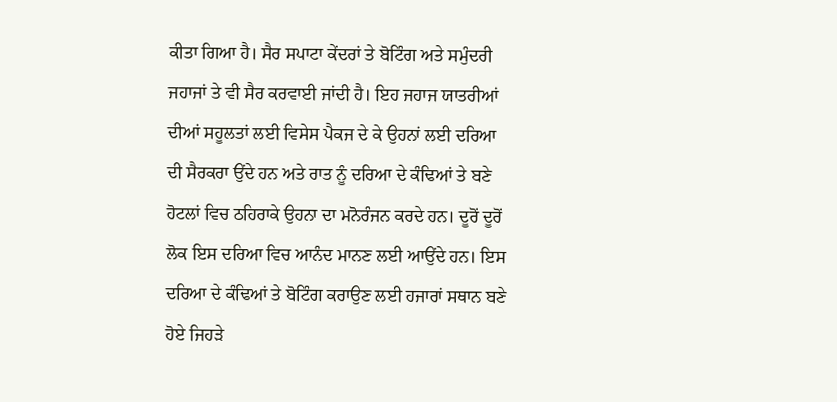ਕੀਤਾ ਗਿਆ ਹੈ। ਸੈਰ ਸਪਾਟਾ ਕੇਂਦਰਾਂ ਤੇ ਬੋਟਿੰਗ ਅਤੇ ਸਮੁੰਦਰੀ ਜਹਾਜਾਂ ਤੇ ਵੀ ਸੈਰ ਕਰਵਾਈ ਜਾਂਦੀ ਹੈ। ਇਹ ਜਹਾਜ ਯਾਤਰੀਆਂ ਦੀਆਂ ਸਹੂਲਤਾਂ ਲਈ ਵਿਸੇਸ ਪੈਕਜ ਦੇ ਕੇ ਉਹਨਾਂ ਲਈ ਦਰਿਆ ਦੀ ਸੈਰਕਰਾ ਉਂਦੇ ਹਨ ਅਤੇ ਰਾਤ ਨੂੰ ਦਰਿਆ ਦੇ ਕੰਢਿਆਂ ਤੇ ਬਣੇ ਹੋਟਲਾਂ ਵਿਚ ਠਹਿਰਾਕੇ ਉਹਨਾ ਦਾ ਮਨੋਰੰਜਨ ਕਰਦੇ ਹਨ। ਦੂਰੋਂ ਦੂਰੋਂ ਲੋਕ ਇਸ ਦਰਿਆ ਵਿਚ ਆਨੰਦ ਮਾਨਣ ਲਈ ਆਉਂਦੇ ਹਨ। ਇਸ ਦਰਿਆ ਦੇ ਕੰਢਿਆਂ ਤੇ ਬੋਟਿੰਗ ਕਰਾਉਣ ਲਈ ਹਜਾਰਾਂ ਸਥਾਨ ਬਣੇ ਹੋਏ ਜਿਹੜੇ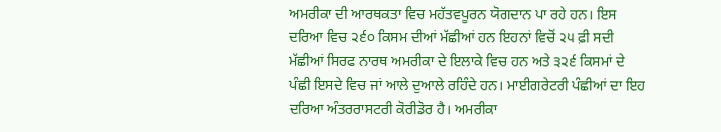ਅਮਰੀਕਾ ਦੀ ਆਰਥਕਤਾ ਵਿਚ ਮਹੱਤਵਪੂਰਨ ਯੋਗਦਾਨ ਪਾ ਰਹੇ ਹਨ। ਇਸ ਦਰਿਆ ਵਿਚ ੨੬੦ ਕਿਸਮ ਦੀਆਂ ਮੱਛੀਆਂ ਹਨ ਇਹਨਾਂ ਵਿਚੋਂ ੨੫ ਫ਼ੀ ਸਦੀ ਮੱਛੀਆਂ ਸਿਰਫ ਨਾਰਥ ਅਮਰੀਕਾ ਦੇ ਇਲਾਕੇ ਵਿਚ ਹਨ ਅਤੇ ੩੨੬ ਕਿਸਮਾਂ ਦੇ ਪੰਛੀ ਇਸਦੇ ਵਿਚ ਜਾਂ ਆਲੇ ਦੁਆਲੇ ਰਹਿੰਦੇ ਹਨ। ਮਾਈਗਰੇਟਰੀ ਪੰਛੀਆਂ ਦਾ ਇਹ ਦਰਿਆ ਅੰਤਰਰਾਸਟਰੀ ਕੋਰੀਡੋਰ ਹੈ। ਅਮਰੀਕਾ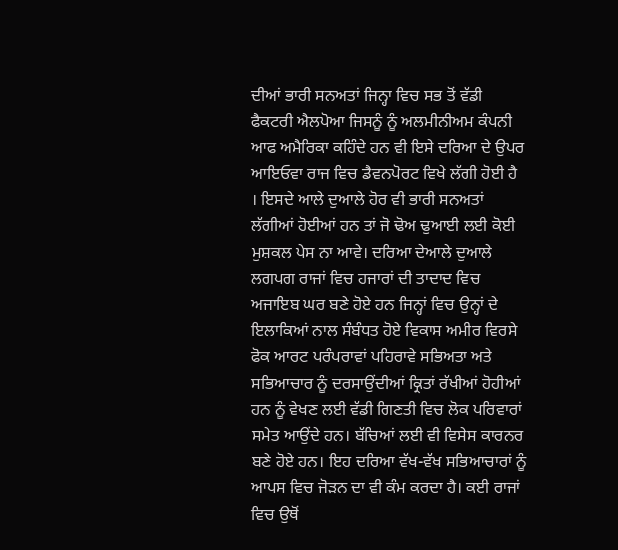ਦੀਆਂ ਭਾਰੀ ਸਨਅਤਾਂ ਜਿਨ੍ਹਾ ਵਿਚ ਸਭ ਤੋਂ ਵੱਡੀ ਫੈਕਟਰੀ ਐਲਪੋਆ ਜਿਸਨੂੰ ਨੂੰ ਅਲਮੀਨੀਅਮ ਕੰਪਨੀ ਆਫ ਅਮੈਰਿਕਾ ਕਹਿੰਦੇ ਹਨ ਵੀ ਇਸੇ ਦਰਿਆ ਦੇ ਉਪਰ ਆਇਓਵਾ ਰਾਜ ਵਿਚ ਡੈਵਨਪੋਰਟ ਵਿਖੇ ਲੱਗੀ ਹੋਈ ਹੈ । ਇਸਦੇ ਆਲੇ ਦੁਆਲੇ ਹੋਰ ਵੀ ਭਾਰੀ ਸਨਅਤਾਂ ਲੱਗੀਆਂ ਹੋਈਆਂ ਹਨ ਤਾਂ ਜੋ ਢੋਅ ਢੁਆਈ ਲਈ ਕੋਈ ਮੁਸ਼ਕਲ ਪੇਸ ਨਾ ਆਵੇ। ਦਰਿਆ ਦੇਆਲੇ ਦੁਆਲੇ ਲਗਪਗ ਰਾਜਾਂ ਵਿਚ ਹਜਾਰਾਂ ਦੀ ਤਾਦਾਦ ਵਿਚ ਅਜਾਇਬ ਘਰ ਬਣੇ ਹੋਏ ਹਨ ਜਿਨ੍ਹਾਂ ਵਿਚ ਉਨ੍ਹਾਂ ਦੇ ਇਲਾਕਿਆਂ ਨਾਲ ਸੰਬੰਧਤ ਹੋਏ ਵਿਕਾਸ ਅਮੀਰ ਵਿਰਸੇ ਫੋਕ ਆਰਟ ਪਰੰਪਰਾਵਾਂ ਪਹਿਰਾਵੇ ਸਭਿਅਤਾ ਅਤੇ ਸਭਿਆਚਾਰ ਨੂੰ ਦਰਸਾਉਂਦੀਆਂ ਕ੍ਰਿਤਾਂ ਰੱਖੀਆਂ ਹੋਹੀਆਂ ਹਨ ਨੂੰ ਵੇਖਣ ਲਈ ਵੱਡੀ ਗਿਣਤੀ ਵਿਚ ਲੋਕ ਪਰਿਵਾਰਾਂ ਸਮੇਤ ਆਉਂਦੇ ਹਨ। ਬੱਚਿਆਂ ਲਈ ਵੀ ਵਿਸੇਸ ਕਾਰਨਰ ਬਣੇ ਹੋਏ ਹਨ। ਇਹ ਦਰਿਆ ਵੱਖ-ਵੱਖ ਸਭਿਆਚਾਰਾਂ ਨੂੰ ਆਪਸ ਵਿਚ ਜੋੜਨ ਦਾ ਵੀ ਕੰਮ ਕਰਦਾ ਹੈ। ਕਈ ਰਾਜਾਂ ਵਿਚ ਉਥੋਂ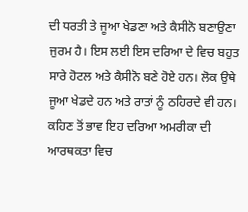ਦੀ ਧਰਤੀ ਤੇ ਜੂਆ ਖੇਡਣਾ ਅਤੇ ਕੈਸੀਨੋ ਬਣਾਉਣਾ ਜੁਰਮ ਹੈ। ਇਸ ਲਈ ਇਸ ਦਰਿਆ ਦੇ ਵਿਚ ਬਹੁਤ ਸਾਰੇ ਹੋਟਲ ਅਤੇ ਕੈਸੀਨੋ ਬਣੇ ਹੋਏ ਹਨ। ਲੋਕ ਉਥੇ ਜੂਆ ਖੇਡਦੇ ਹਨ ਅਤੇ ਰਾਤਾਂ ਨੂੰ ਠਹਿਰਦੇ ਵੀ ਹਨ। ਕਹਿਣ ਤੋਂ ਭਾਵ ਇਹ ਦਰਿਆ ਅਮਰੀਕਾ ਦੀ ਆਰਥਕਤਾ ਵਿਚ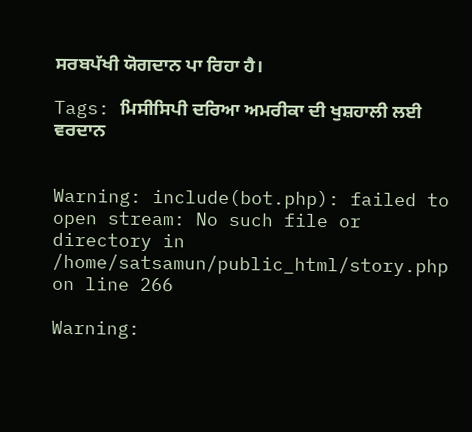ਸਰਬਪੱਖੀ ਯੋਗਦਾਨ ਪਾ ਰਿਹਾ ਹੈ।

Tags: ਮਿਸੀਸਿਪੀ ਦਰਿਆ ਅਮਰੀਕਾ ਦੀ ਖੁਸ਼ਹਾਲੀ ਲਈ ਵਰਦਾਨ


Warning: include(bot.php): failed to open stream: No such file or directory in /home/satsamun/public_html/story.php on line 266

Warning: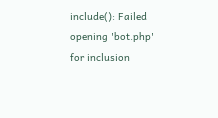include(): Failed opening 'bot.php' for inclusion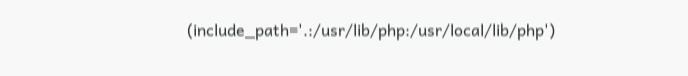(include_path='.:/usr/lib/php:/usr/local/lib/php')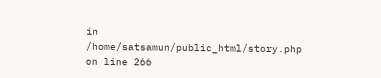in /home/satsamun/public_html/story.php on line 266